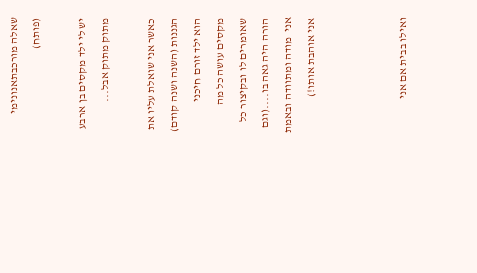שאלה מורכבתאנונימי (פותח)

יש לי ילד מקסים בן ארבע מתוק מתוק אבל...

כאשר אני שואלת עליו את הגננות (השנה ושנה קודם) הוא ילד זורם חיכני מקסים עושה כל מה שאומרים לו ובקיצור כל הורה היה גאה בו....(וגם אני  מודה ומתוודה ובאמת אני אוהבת אותו!)



ואילו בבית אם אני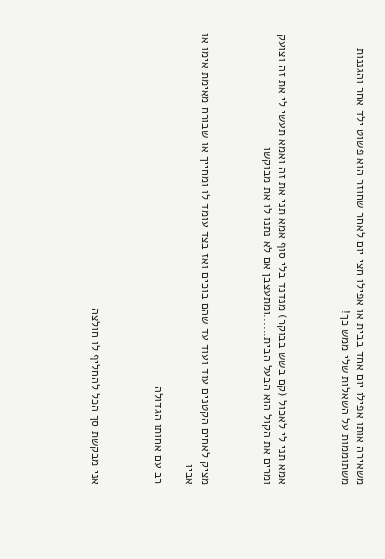משאירה אותו אפילו יום אחד בבית או אפילו חצי יום לאחר שחוזר הוא פשוט ילד אחר והגננות משתוממות על השאלות שלי ממש כך!



אמא תני לי לאכול (קם בשש בבוקר) מנדנד בלי סוף אמא תני את זה ואמא תעשי לי את זה וצועק ומרים את הקול הוא הבעל הבית......ומתעצבן אם לא נתנו לו את מבוקשו



מציק לאחים הקטנים עוד ועוד עד שהם בוכים ואז בצד עומד לו ומחייך או שבורח מאימת אימו או אביו

רב עם אחותו הגדולה



אני מבקשת סך הכל להחליף לו חולצה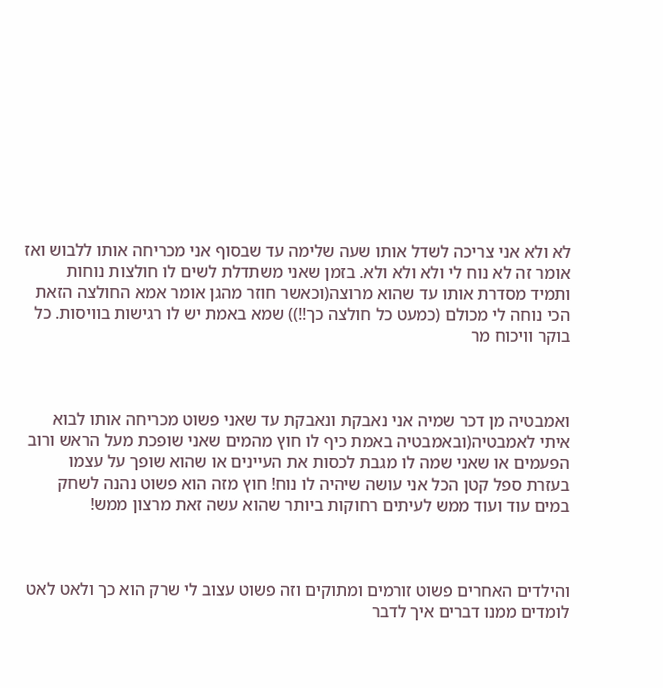לא ולא אני צריכה לשדל אותו שעה שלימה עד שבסוף אני מכריחה אותו ללבוש ואז אומר זה לא נוח לי ולא ולא ולא. בזמן שאני משתדלת לשים לו חולצות נוחות ותמיד מסדרת אותו עד שהוא מרוצה(וכאשר חוזר מהגן אומר אמא החולצה הזאת הכי נוחה לי מכולם (כמעט כל חולצה כך!!)) שמא באמת יש לו רגישות בוויסות. כל בוקר וויכוח מר



ואמבטיה מן דכר שמיה אני נאבקת ונאבקת עד שאני פשוט מכריחה אותו לבוא איתי לאמבטיה(ובאמבטיה באמת כיף לו חוץ מהמים שאני שופכת מעל הראש ורוב הפעמים או שאני שמה לו מגבת לכסות את העיינים או שהוא שופך על עצמו בעזרת ספל קטן הכל אני עושה שיהיה לו נוח! חוץ מזה הוא פשוט נהנה לשחק במים עוד ועוד ממש לעיתים רחוקות ביותר שהוא עשה זאת מרצון ממש!



והילדים האחרים פשוט זורמים ומתוקים וזה פשוט עצוב לי שרק הוא כך ולאט לאט לומדים ממנו דברים איך לדבר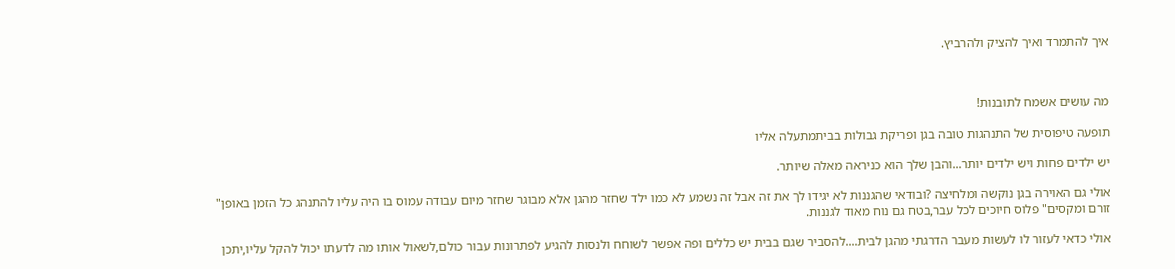איך להתמרד ואיך להציק ולהרביץ.



מה עושים אשמח לתובנות!

תופעה טיפוסית של התנהגות טובה בגן ופריקת גבולות בביתמתעלה אליו

יש ילדים פחות ויש ילדים יותר...והבן שלך הוא כניראה מאלה שיותר.

אולי גם האוירה בגן נוקשה ומלחיצה ?ובודאי שהגננות לא יגידו לך את זה אבל זה נשמע לא כמו ילד שחזר מהגן אלא מבוגר שחזר מיום עבודה עמוס בו היה עליו להתנהג כל הזמן באופן" זורם ומקסים" פלוס חיוכים לכל עבר,בטח גם נוח מאוד לגננות.

אולי כדאי לעזור לו לעשות מעבר הדרגתי מהגן לבית....להסביר שגם בבית יש כללים ופה אפשר לשוחח ולנסות להגיע לפתרונות עבור כולם,לשאול אותו מה לדעתו יכול להקל עליו,יתכן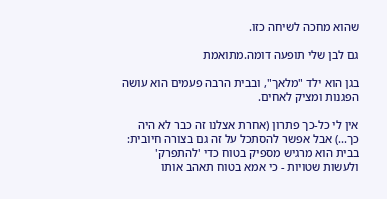שהוא מחכה לשיחה כזו.

גם לבן שלי תופעה דומה.מתואמת

בגן הוא ילד "מלאך", ובבית הרבה פעמים הוא עושה הפגנות ומציק לאחים.

אין לי כל-כך פתרון (אחרת אצלנו זה כבר לא היה כך...) אבל אפשר להסתכל על זה גם בצורה חיובית: בבית הוא מרגיש מספיק בטוח כדי 'להתפרק' ולעשות שטויות - כי אמא בטוח תאהב אותו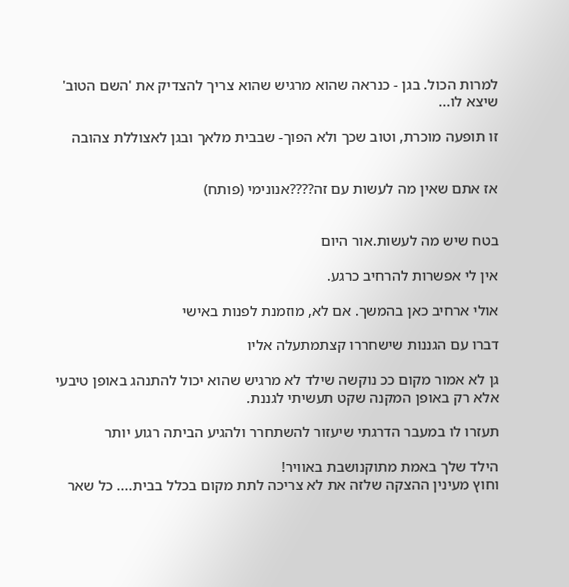למרות הכול. בגן - כנראה שהוא מרגיש שהוא צריך להצדיק את 'השם הטוב' שיצא לו...

זו תופעה מוכרת, וטוב שכך ולא הפוך- שבבית מלאך ובגן לאצוללת צהובה


אז אתם שאין מה לעשות עם זה????אנונימי (פותח)


בטח שיש מה לעשות.אור היום

אין לי אפשרות להרחיב כרגע.

אולי ארחיב כאן בהמשך. אם לא, מוזמנת לפנות באישי

דברו עם הגננות שישחררו קצתמתעלה אליו

גן לא אמור מקום ככ נוקשה שילד לא מרגיש שהוא יכול להתנהג באופן טיבעי אלא רק באופן המקנה שקט תעשיתי לגננת.

תעזרו לו במעבר הדרגתי שיעזור להשתחרר ולהגיע הביתה רגוע יותר

הילד שלך באמת מתוקנושבת באוויר!
וחוץ מעינין ההצקה שלזה את לא צריכה לתת מקום בכלל בבית.... כל שאר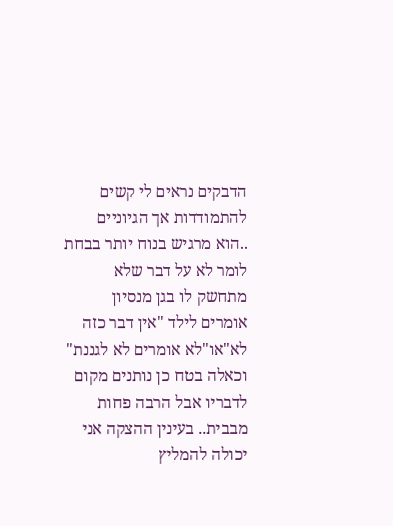הדבקים נראים לי קשים להתמודדות אך הגיוניים ..הוא מרגיש בנוח יותר בבחת לומר לא על דבר שלא מתחשק לו בגן מנסיון אומרים לילד "אין דבר כזה לא"או"לא אומרים לא לגננת" וכאלה בטח כן נותנים מקום לדבריו אבל הרבה פחות מבבית.. בעינין ההצקה אני יכולה להמליץ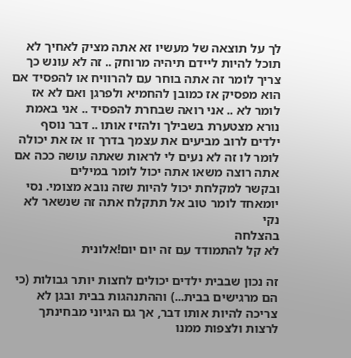לך על תוצאה של מעשיו זא אתה מציק לאחיך לא תוכל להיות ליידם תיהיה מרוחק .. זה לא עונש כך צריך לומר זה אתה בוחר עם להרוויח או להפסיד אם הוא מפסיק אז כמובן להחמיא ולפרגן ואם לא אז לומר לא .. אני רואה שבחרת להפסיד .. אני באמת נורא מצטערת בשבילך ולהזיז אותו .. דבר נוסף ילדים לרוב מביעים את עצמך בדרך זו אז את יכולה לומר לו זה לא נעים לי לראות שאתה עושה ככה אם אתה רוצה משאו אתה יכול לומר במילים
ובקשר למקלחת יכול להיות שזה נובא מצומי. נסי יומאחד לומר טוב אל תתקלח אתה זה שנשאר לא נקי
בהצלחה
לא קל להתמודד עם זה יום יום!אלונית

זה נכון שבבית ילדים יכולים לחצות יותר גבולות (כי הם מרגישים בבית...) וההתנהגות בבית ובגן לא צריכה להיות אותו דבר, אך גם הגיוני מבחינתך לרצות ולצפות ממנו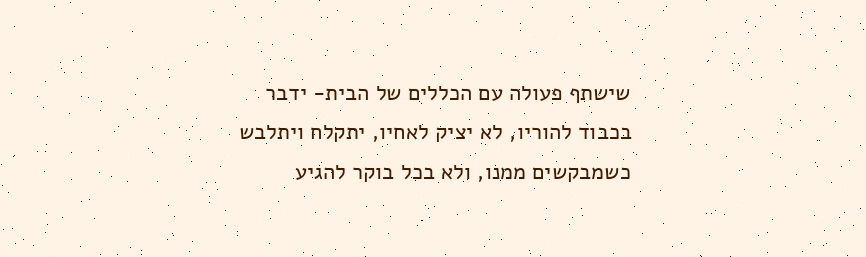שישתף פעולה עם הכללים של הבית- ידבר בכבוד להוריו, לא יציק לאחיו, יתקלח ויתלבש כשמבקשים ממנו, ולא בכל בוקר להגיע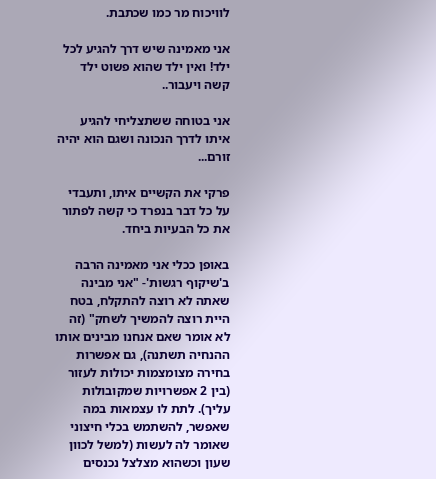לוויכוח מר כמו שכתבת.

אני מאמינה שיש דרך להגיע לכל ילד! ואין ילד שהוא פשוט ילד קשה ויעבור..

אני בטוחה ששתצליחי להגיע איתו לדרך הנכונה ושגם הוא יהיה זורם...

פרקי את הקשיים איתו, ותעבדי על כל דבר בנפרד כי קשה לפתור את כל הבעיות ביחד.

באופן ככלי אני מאמינה הרבה ב'שיקוף רגשות'- "אני מבינה שאתה לא רוצה להתקלח, בטח היית רוצה להמשיך לשחק" (זה לא אומר שאם אנחנו מבינים אותו ההנחיה תשתנה), גם אפשרות בחירה מצומצמות יכולות לעזור (בין 2 אפשרויות שמקובולות עליך). לתת לו עצמאות במה שאפשר, להשתמש בכלי חיצוני שאומר לה לעשות (למשל לכוון שעון וכשהוא מצלצל נכנסים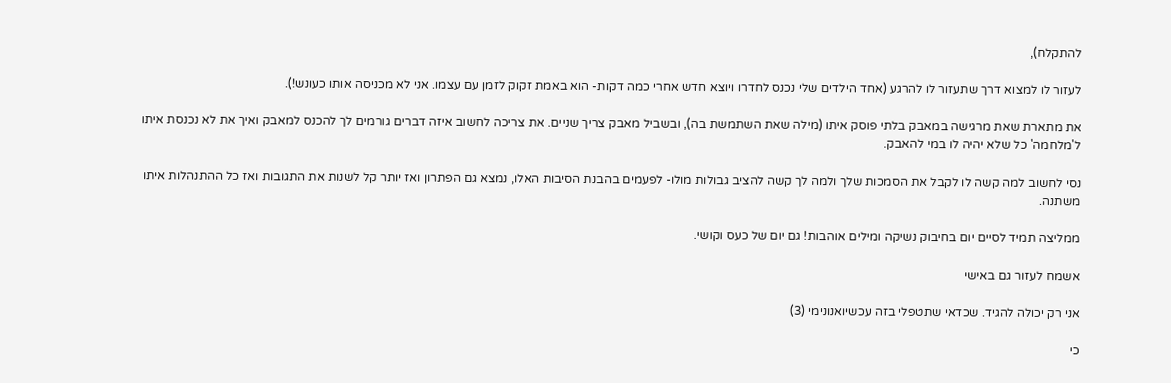להתקלח),

לעזור לו למצוא דרך שתעזור לו להרגע (אחד הילדים שלי נכנס לחדרו ויוצא חדש אחרי כמה דקות- הוא באמת זקוק לזמן עם עצמו. אני לא מכניסה אותו כעונש!).

את מתארת שאת מרגישה במאבק בלתי פוסק איתו (מילה שאת השתמשת בה), ובשביל מאבק צריך שניים. את צריכה לחשוב איזה דברים גורמים לך להכנס למאבק ואיך את לא נכנסת איתו ל'מלחמה' כל שלא יהיה לו במי להאבק.

נסי לחשוב למה קשה לו לקבל את הסמכות שלך ולמה לך קשה להציב גבולות מולו- לפעמים בהבנת הסיבות האלו, נמצא גם הפתרון ואז יותר קל לשנות את התגובות ואז כל ההתנהלות איתו משתנה.

ממליצה תמיד לסיים יום בחיבוק נשיקה ומילים אוהבות! גם יום של כעס וקושי.

אשמח לעזור גם באישי

אני רק יכולה להגיד. שכדאי שתטפלי בזה עכשיואנונימי (3)

כי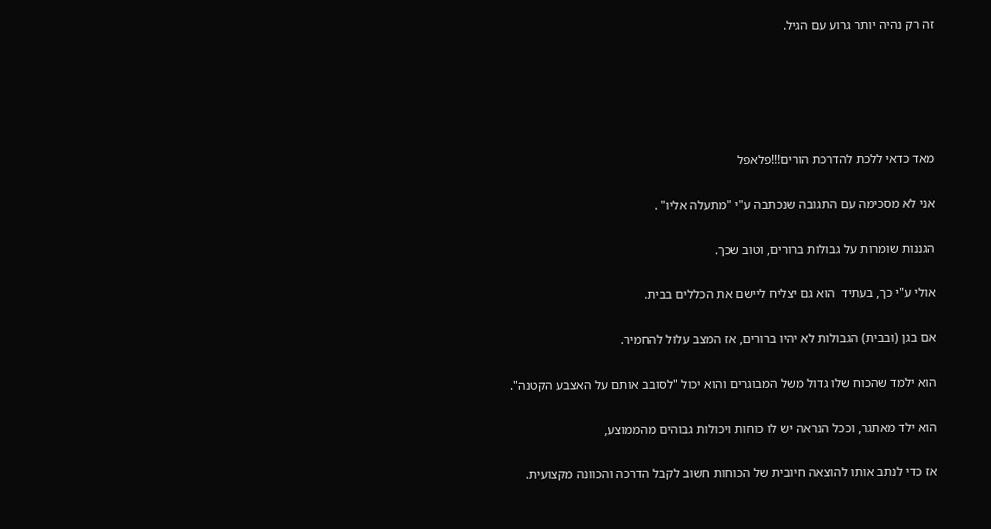זה רק נהיה יותר גרוע עם הגיל.





מאד כדאי ללכת להדרכת הורים!!!פלאפל

אני לא מסכימה עם התגובה שנכתבה ע"י "מתעלה אליו" .

הגננות שומרות על גבולות ברורים, וטוב שכך.

אולי ע"י כך, בעתיד  הוא גם יצליח ליישם את הכללים בבית.

אם בגן (ובבית) הגבולות לא יהיו ברורים, אז המצב עלול להחמיר.

הוא ילמד שהכוח שלו גדול משל המבוגרים והוא יכול "לסובב אותם על האצבע הקטנה".

הוא ילד מאתגר, וככל הנראה יש לו כוחות ויכולות גבוהים מהממוצע,

אז כדי לנתב אותו להוצאה חיובית של הכוחות חשוב לקבל הדרכה והכוונה מקצועית.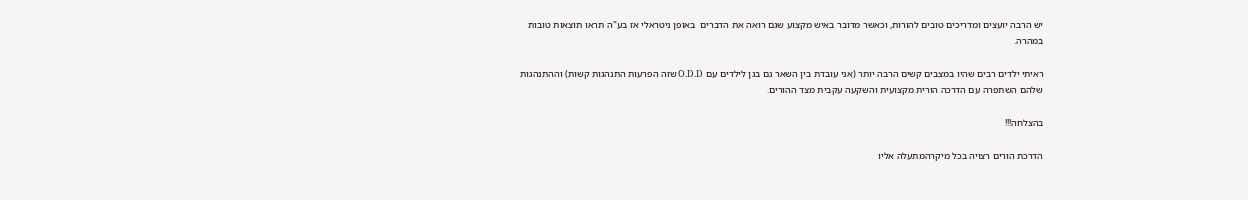יש הרבה יועצים ומדריכים טובים להורות, וכאשר מדובר באיש מקצוע שגם רואה את הדברים  באופן ניטראלי אז בע"ה תראו תוצאות טובות במהרה.

ראיתי ילדים רבים שהיו במצבים קשים הרבה יותר (אני עובדת בין השאר גם בגן לילדים עם O.D.D שזה הפרעות התנהגות קשות) וההתנהגות שלהם השתפרה עם הדרכה הורית מקצועית והשקעה עקבית מצד ההורים.

בהצלחה!!!

הדרכת הורים רצויה בכל מיקרהמתעלה אליו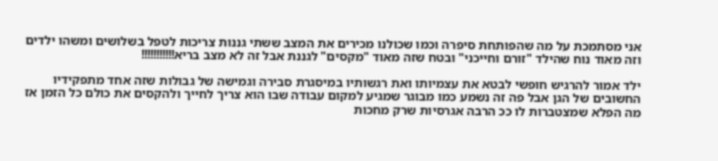אני מסתמכת על מה שהפותחת סיפרה וכמו שכולנו מכירים את המצב ששתי גננות צריכות לטפל בשלושים ומשהו ילדים וזה מאוד נוח שהילד "זורם וחייכני" ובטח שזה מאוד "מקסים" לגננת אבל זה לא מצב בריא!!!!!!!!!!!

ילד אמור להרגיש חופשי לבטא את עצמיותו ואת רגשותיו במיסגרת סבירה וגמישה של גבולות שזה אחד מתפקידיו החשובים של הגן אבל פה זה נשמע כמו מבוגר שמגיע למקום עבודה שבו הוא צריך לחייך ולהקסים את כולם כל הזמן אז מה הפלא שמצטברות לו ככ הרבה אגרסיות שרק מחכות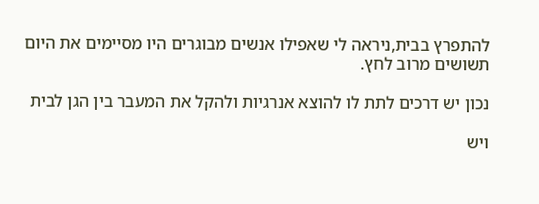להתפרץ בבית,ניראה לי שאפילו אנשים מבוגרים היו מסיימים את היום תשושים מרוב לחץ.

נכון יש דרכים לתת לו להוצא אנרגיות ולהקל את המעבר בין הגן לבית

ויש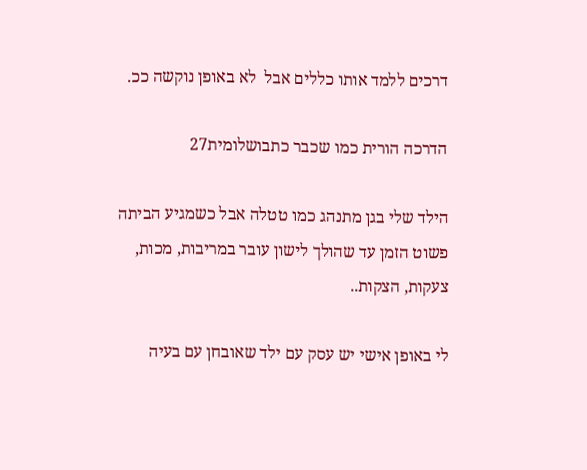דרכים ללמד אותו כללים אבל  לא באופן נוקשה ככ.

הדרכה הורית כמו שכבר כתבושלומית27

הילד שלי בגן מתנהג כמו טטלה אבל כשמגיע הביתה פשוט הזמן עד שהולך לישון עובר במריבות, מכות, צעקות, הצקות..

לי באופן אישי יש עסק עם ילד שאובחן עם בעיה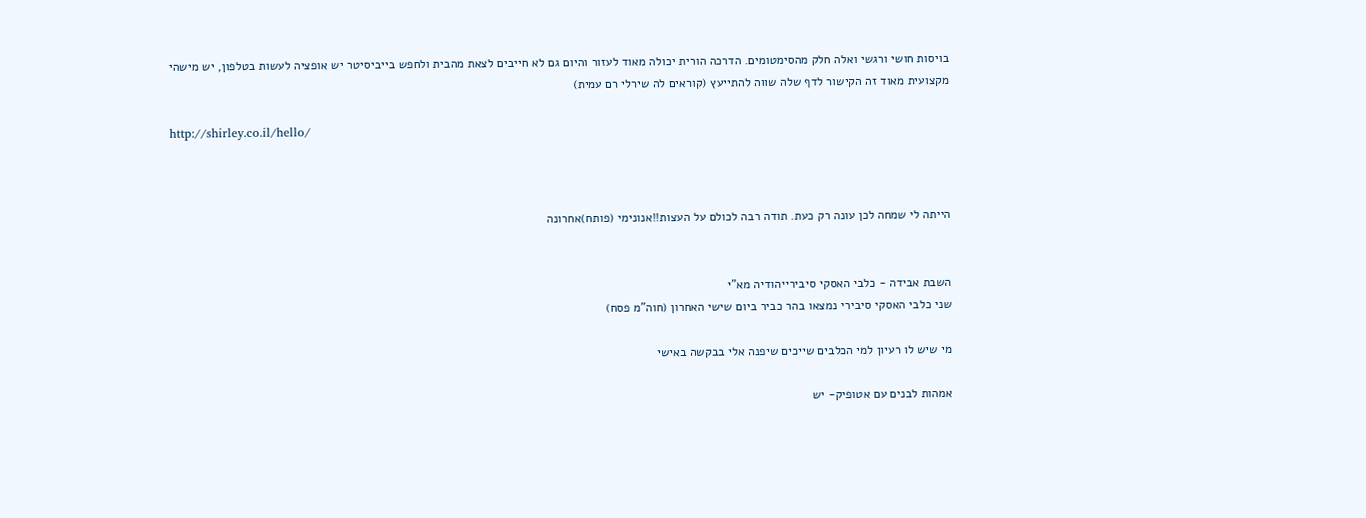בויסות חושי ורגשי ואלה חלק מהסימטומים. הדרכה הורית יכולה מאוד לעזור והיום גם לא חייבים לצאת מהבית ולחפש בייביסיטר יש אופציה לעשות בטלפון, יש מישהי מקצועית מאוד זה הקישור לדף שלה שווה להתייעץ (קוראים לה שירלי רם עמית)

http://shirley.co.il/hello/



הייתה לי שמחה לכן עונה רק כעת. תודה רבה לכולם על העצות!!אנונימי (פותח)אחרונה


השבת אבידה - כלבי האסקי סיבירייהודיה מא"י
שני כלבי האסקי סיבירי נמצאו בהר כביר ביום שישי האחרון (חוה"מ פסח)

מי שיש לו רעיון למי הכלבים שייכים שיפנה אלי בבקשה באישי

אמהות לבנים עם אטופיק- יש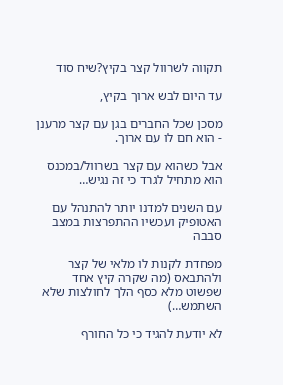תקווה לשרוול קצר בקיץ?שיח סוד

עד היום לבש ארוך בקיץ,

מסכן שכל החברים בגן עם קצר מרענן - הוא חם לו עם ארוך.

אבל כשהוא עם קצר בשרוול/במכנס הוא מתחיל לגרד כי זה נגיש…

עם השנים למדנו יותר להתנהל עם האטופיק ועכשיו ההתפרצות במצב סבבה

מפחדת לקנות לו מלאי של קצר ולהתבאס (מה שקרה קיץ אחד שפשוט מלא כסף הלך לחולצות שלא השתמש…)

לא יודעת להגיד כי כל החורף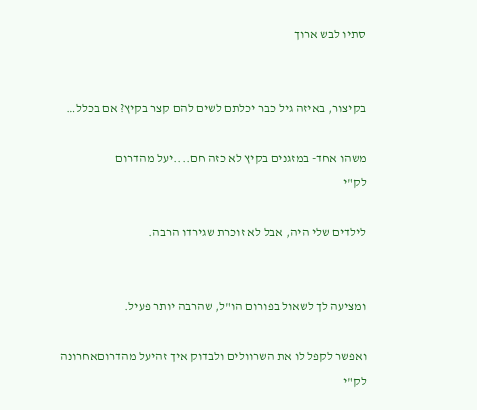סתיו לבש ארוך


בקיצור, באיזה גיל כבר יכלתם לשים להם קצר בקיץ? אם בכלל…

משהו אחד- במזגנים בקיץ לא כזה חם....יעל מהדרום
לק"י

לילדים שלי היה, אבל לא זוכרת שגירדו הרבה.


ומציעה לך לשאול בפורום הו"ל, שהרבה יותר פעיל.

ואפשר לקפל לו את השרוולים ולבדוק איך זהיעל מהדרוםאחרונה
לק"י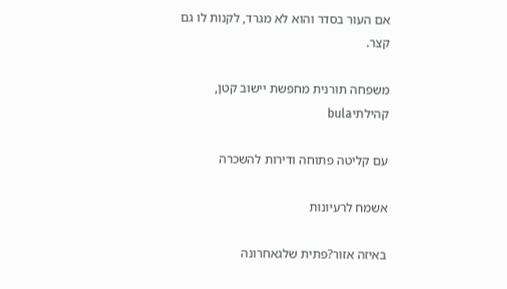אם העור בסדר והוא לא מגרד, לקנות לו גם קצר.

משפחה תורנית מחפשת יישוב קטן, קהילתיbula

עם קליטה פתוחה ודירות להשכרה

אשמח לרעיונות

באיזה אזור?פתית שלגאחרונה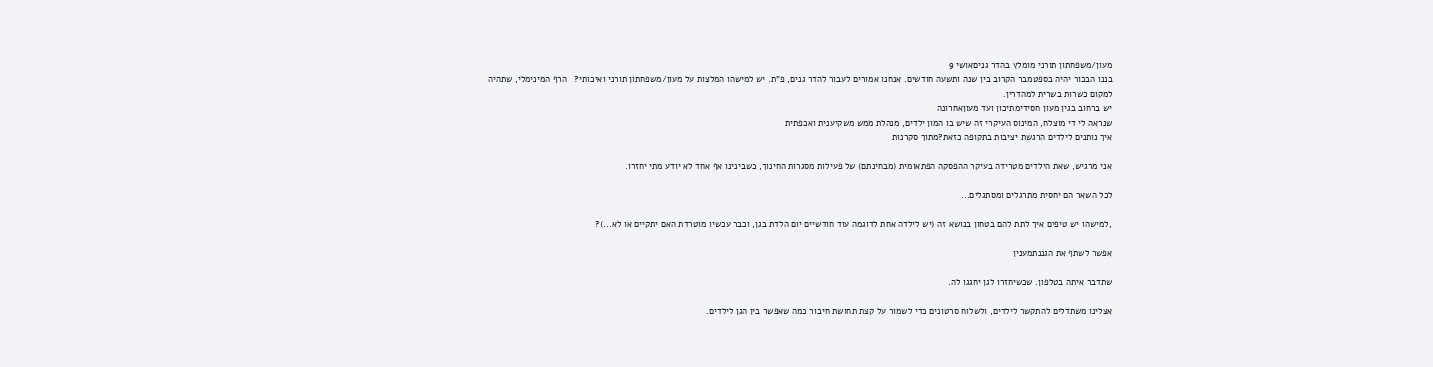מעון/משפחתון תורני מומלץ בהדר גניםאושי 9
בננו הבכור יהיה בספטמבר הקרוב בין שנה ותשעה חודשים. אנחנו אמורים לעבור להדר גנים, פ"ת. יש למישהו המלצות על מעון/משפחתון תורני ואיכותי?   הרף המינימלי, שתהיה למקום כשרות בשרית למהדרין.
יש ברחוב בגין מעון חסידימתיכון ועד מעוןאחרונה
שנראה לי די מוצלח, המינוס העיקרי זה שיש בו המון ילדים, מנהלת ממש משקיענית ואכפתית
איך נותנים לילדים הרגשת יציבות בתקופה כזאת?מתוך סקרנות

אני מרגיש, שאת הילדים מטרידה בעיקר ההפסקה הפתאומית (מבחינתם) של פעילות מסגרות החינוך, כשבינינו אף אחד לא יודע מתי יחזרו.

לכל השאר הם יחסית מתרגלים ומסתגלים...

,למישהו יש טיפים איך לתת להם בטחון בנושא זה (יש לילדה אחת לדוגמה עוד חודשיים יום הלדת בגן, וכבר עכשיו מוטרדת האם יתקיים או לא...)?

אפשר לשתף את הגננתמענין

שתדבר איתה בטלפון. שכשיחזרו לגן יחגגו לה.

אצלינו משתדלים להתקשר לילדים, ולשלוח סרטונים כדי לשמור על קצת תחושת חיבור כמה שאפשר בין הגן לילדים.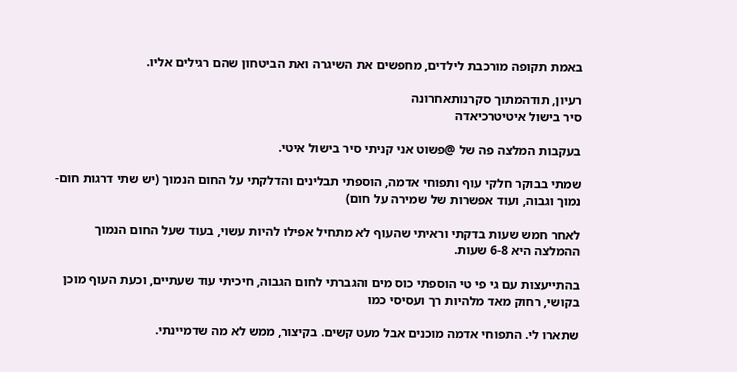באמת תקופה מורכבת לילדים, מחפשים את השיגרה ואת הביטחון שהם רגילים אליו.

רעיון, תודהמתוך סקרנותאחרונה
סיר בישול איטיטרכיאדה

בעקבות המלצה פה של @פשוט אני קניתי סיר בישול איטי.

שמתי בבוקר חלקי עוף ותפוחי אדמה, הוספתי תבלינים והדלקתי על החום הנמוך (יש שתי דרגות חום- נמוך וגבוה, ועוד אפשרות של שמירה על חום)

לאחר חמש שעות בדקתי וראיתי שהעוף לא מתחיל אפילו להיות עשוי, בעוד שעל החום הנמוך ההמלצה היא 6-8 שעות.

בהתייעצות עם גי פי טי הוספתי כוס מים והגברתי לחום הגבוה, חיכיתי עוד שעתיים, וכעת העוף מוכן בקושי, רחוק מאד מלהיות רך ועסיסי כמו

שתארו לי. התפוחי אדמה מוכנים אבל מעט קשים. בקיצור, ממש לא מה שדמיינתי.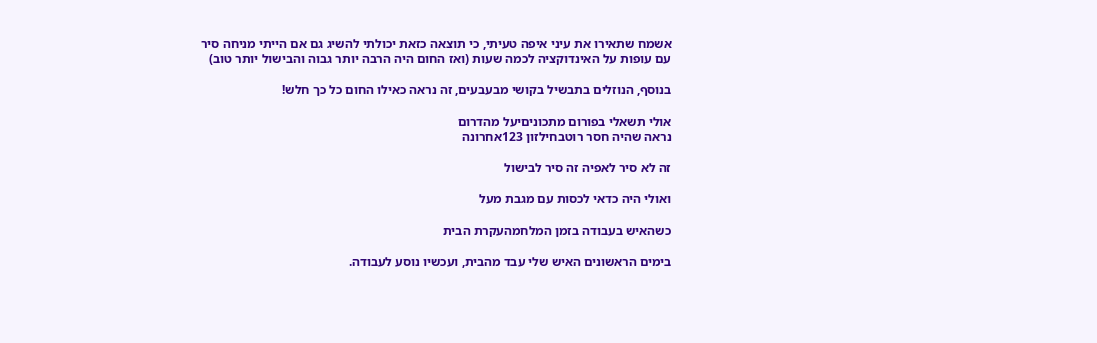אשמח שתאירו את עיני איפה טעיתי, כי תוצאה כזאת יכולתי להשיג גם אם הייתי מניחה סיר עם עופות על האינדוקציה לכמה שעות (ואז החום היה הרבה יותר גבוה והבישול יותר טוב)

בנוסף, הנוזלים בתבשיל בקושי מבעבעים, זה נראה כאילו החום כל כך חלש!

אולי תשאלי בפורום מתכוניםיעל מהדרום
נראה שהיה חסר רוטבחילזון 123אחרונה

זה לא סיר לאפיה זה סיר לבישול

ואולי היה כדאי לכסות עם מגבת מעל

כשהאיש בעבודה בזמן המלחמהעקרת הבית

בימים הראשונים האיש שלי עבד מהבית, ועכשיו נוסע לעבודה.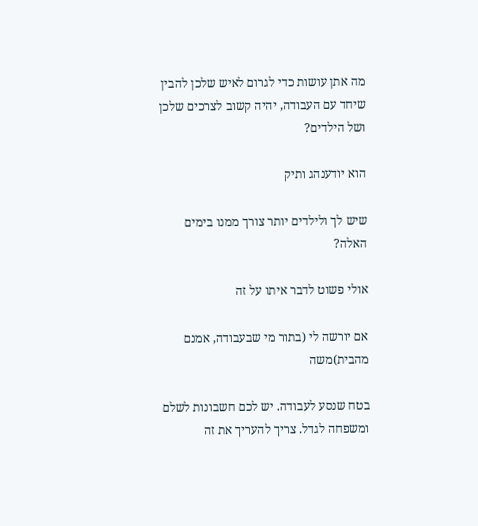מה אתן עושות כדי לגרום לאיש שלכן להבין שיחד עם העבודה, יהיה קשוב לצרכים שלכן ושל הילדים?

הוא יודענהג ותיק

שיש לך ולילדים יותר צורך ממנו בימים האלה?

אולי פשוט לדבר איתו על זה

אם יורשה לי (בתור מי שבעבודה, אמנם מהבית)משה

בטח שנסע לעבודה. יש לכם חשבונות לשלם ומשפחה לגדל. צריך להעריך את זה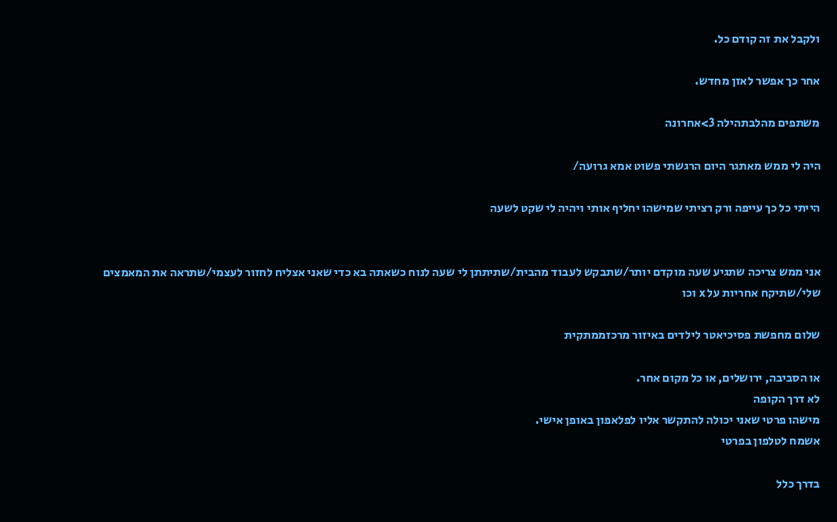ולקבל את זה קודם כל.

אחר כך אפשר לאזן מחדש.

משתפים מהלבתהילה 3>אחרונה

היה לי ממש מאתגר היום הרגשתי פשוט אמא גרועה/

הייתי כל כך עייפה ורק רציתי שמישהו יחליף אותי ויהיה לי שקט לשעה


אני ממש צריכה שתגיע שעה מוקדם יותר/שתבקש לעבוד מהבית/שתיתתן לי שעה לנוח כשאתה בא כדי שאני אצליח לחזור לעצמי/שתראה את המאמצים שלי/שתיקח אחריות על x וכו

שלום מחפשת פסיכיאטר לילדים באיזור מרכזממתקית

או הסביבה, ירושלים, או כל מקום אחר.
לא דרך הקופה
מישהו פרטי שאני יכולה להתקשר אליו לפלאפון באופן אישי.
אשמח לטלפון בפרטי

בדרך כלל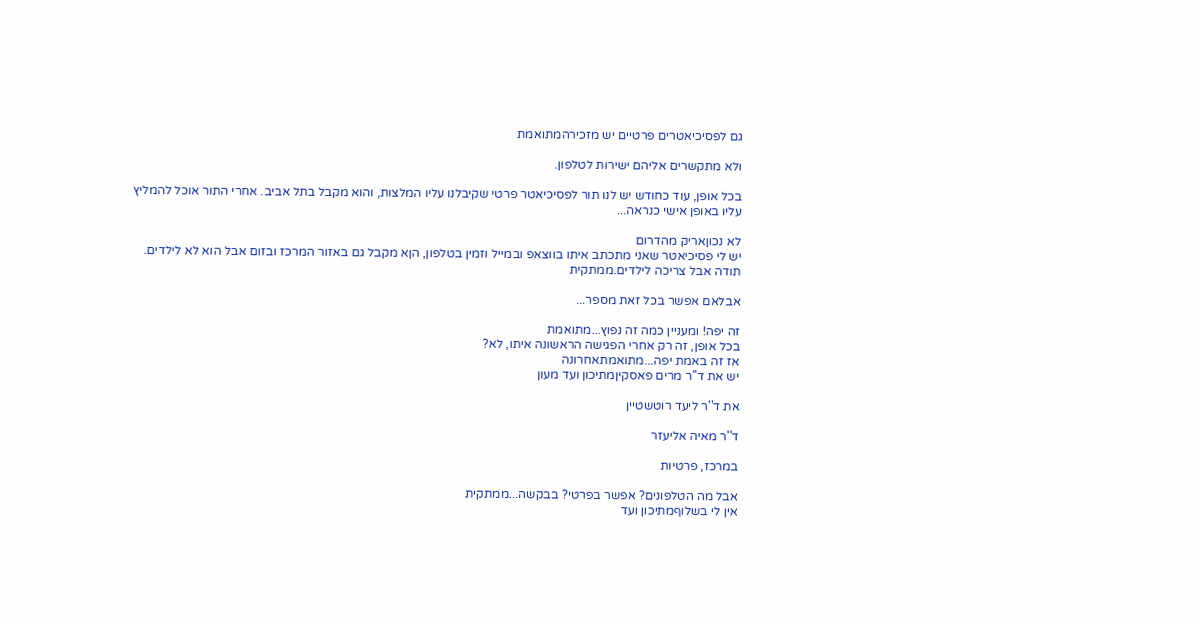גם לפסיכיאטרים פרטיים יש מזכירהמתואמת

ולא מתקשרים אליהם ישירות לטלפון.

בכל אופן, עוד כחודש יש לנו תור לפסיכיאטר פרטי שקיבלנו עליו המלצות, והוא מקבל בתל אביב. אחרי התור אוכל להמליץ עליו באופן אישי כנראה...

לא נכוןאריק מהדרום
יש לי פסיכיאטר שאני מתכתב איתו בווצאפ ובמייל וזמין בטלפון, הןא מקבל גם באזור המרכז ובזום אבל הוא לא לילדים.
תודה אבל צריכה לילדים.ממתקית

אבלאם אפשר בכל זאת מספר...

זה יפה! ומעניין כמה זה נפוץ...מתואמת
בכל אופן, זה רק אחרי הפגישה הראשונה איתו, לא?
אז זה באמת יפה...מתואמתאחרונה
יש את ד''ר מרים פאסקיןמתיכון ועד מעון

את ד''ר ליעד רוטשטיין

ד''ר מאיה אליעזר

במרכז, פרטיות

אבל מה הטלפונים? אפשר בפרטי? בבקשה...ממתקית
אין לי בשלוףמתיכון ועד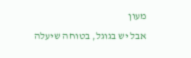מעון
אבל יש בגוגל, בטוחה שיעלה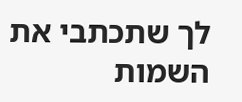לך שתכתבי את השמות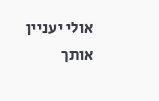אולי יעניין אותך